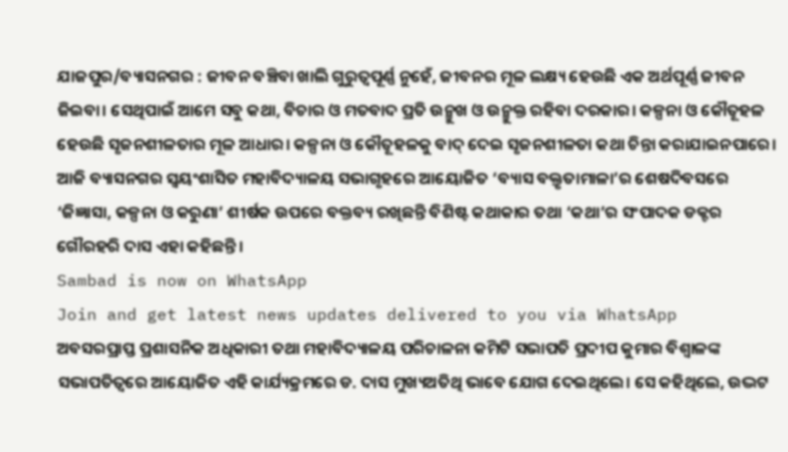ଯାଜପୁର/ବ୍ୟାସନଗର : ଜୀବନ ବଞ୍ଚିବା ଖାଲି ଗୁରୁତ୍ବପୂର୍ଣ୍ଣ ନୁହେଁ, ଜୀବନର ମୂଳ ଲକ୍ଷ୍ୟ ହେଉଛି ଏକ ଅର୍ଥପୂର୍ଣ୍ଣ ଜୀବନ ଜିଇବା। ସେଥିପାଇଁ ଆମେ ସବୁ କଥା, ବିଚାର ଓ ମତବାଦ ପ୍ରତି ଉନ୍ମୁଖ ଓ ଉନ୍ମୁକ୍ତ ରହିବା ଦରକାର। କଳ୍ପନା ଓ କୌତୂହଳ ହେଉଛି ସୃଜନଶୀଳତାର ମୂଳ ଆଧାର। କଳ୍ପନା ଓ କୌତୂହଳକୁ ବାଦ୍ ଦେଇ ସୃଜନଶୀଳତା କଥା ଚିନ୍ତା କରାଯାଇନପାରେ। ଆଜି ବ୍ୟାସନଗର ସ୍ବୟଂଶାସିତ ମହାବିଦ୍ୟାଳୟ ସଭାଗୃହରେ ଆୟୋଜିତ ‘ବ୍ୟାସ ବକ୍ତୃତାମାଳା’ର ଶେଷଦିବସରେ ‘ଜିଜ୍ଞାସା, କଳ୍ପନା ଓ କରୁଣା’ ଶୀର୍ଷକ ଉପରେ ବକ୍ତବ୍ୟ ରଖିଛନ୍ତି ବିଶିଷ୍ଟ କଥାକାର ତଥା ‘କଥା’ର ସଂପାଦକ ଡକ୍ଟର ଗୌରହରି ଦାସ ଏହା କହିଛନ୍ତି।
Sambad is now on WhatsApp
Join and get latest news updates delivered to you via WhatsApp
ଅବସରପ୍ରାପ୍ତ ପ୍ରଶାସନିକ ଅଧିକାରୀ ତଥା ମହାବିଦ୍ୟାଳୟ ପରିଚାଳନା କମିଟି ସଭାପତି ପ୍ରଦୀପ କୁମାର ବିଶ୍ବାଳଙ୍କ ସଭାପତିତ୍ବରେ ଆୟୋଜିତ ଏହି କାର୍ଯ୍ୟକ୍ରମରେ ଡ. ଦାସ ମୁଖ୍ୟଅତିଥି ଭାବେ ଯୋଗ ଦେଇଥିଲେ। ସେ କହିଥିଲେ, ଉଦ୍ଭଟ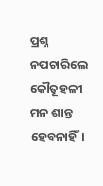ପ୍ରଶ୍ନ ନପଚାରିଲେ କୌତୂହଳୀ ମନ ଶାନ୍ତ ହେବନାହିଁ।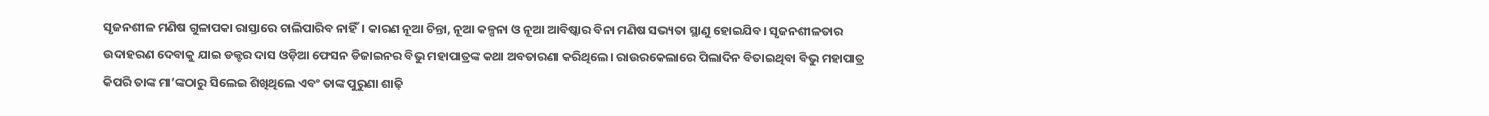ସୃଜନଶୀଳ ମଣିଷ ଗୁଳାପକା ରାସ୍ତାରେ ଚାଲିପାରିବ ନାହିଁ। କାରଣ ନୂଆ ଚିନ୍ତା, ନୂଆ କଳ୍ପନା ଓ ନୂଆ ଆବିଷ୍କାର ବିନା ମଣିଷ ସଭ୍ୟତା ସ୍ଥାଣୁ ହୋଇଯିବ। ସୃଜନଶୀଳତାର ଉଦାହରଣ ଦେବାକୁ ଯାଇ ଡକ୍ଟର ଦାସ ଓଡ଼ିଆ ଫେସନ ଡିଜାଇନର ବିଭୁ ମହାପାତ୍ରଙ୍କ କଥା ଅବତାରଣା କରିଥିଲେ। ରାଉରକେଲାରେ ପିଲାଦିନ ବିତାଇଥିବା ବିଭୁ ମହାପାତ୍ର କିପରି ତାଙ୍କ ମା’ଙ୍କଠାରୁ ସିଲେଇ ଶିଖିଥିଲେ ଏବଂ ତାଙ୍କ ପୁରୁଣା ଶାଢ଼ି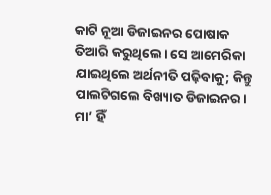କାଟି ନୂଆ ଡିଜାଇନର ପୋଷାକ ତିଆରି କରୁଥିଲେ। ସେ ଆମେରିକା ଯାଇଥିଲେ ଅର୍ଥନୀତି ପଢ଼ିବାକୁ; କିନ୍ତୁ ପାଲଟିଗଲେ ବିଖ୍ୟାତ ଡିଜାଇନର। ମା’ ହିଁ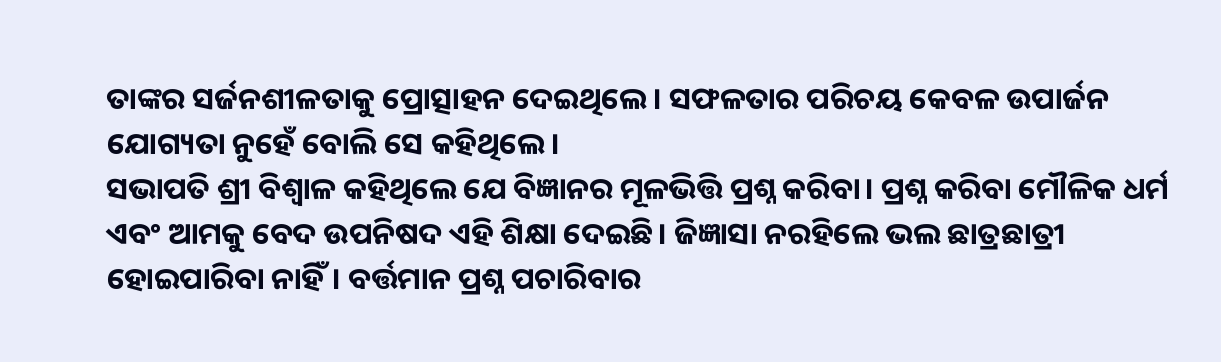ତାଙ୍କର ସର୍ଜନଶୀଳତାକୁ ପ୍ରୋତ୍ସାହନ ଦେଇଥିଲେ। ସଫଳତାର ପରିଚୟ କେବଳ ଉପାର୍ଜନ ଯୋଗ୍ୟତା ନୁହେଁ ବୋଲି ସେ କହିଥିଲେ।
ସଭାପତି ଶ୍ରୀ ବିଶ୍ବାଳ କହିଥିଲେ ଯେ ବିଜ୍ଞାନର ମୂଳଭିତ୍ତି ପ୍ରଶ୍ନ କରିବା। ପ୍ରଶ୍ନ କରିବା ମୌଳିକ ଧର୍ମ ଏବଂ ଆମକୁ ବେଦ ଉପନିଷଦ ଏହି ଶିକ୍ଷା ଦେଇଛି। ଜିଜ୍ଞାସା ନରହିଲେ ଭଲ ଛାତ୍ରଛାତ୍ରୀ ହୋଇପାରିବା ନାହିଁ। ବର୍ତ୍ତମାନ ପ୍ରଶ୍ନ ପଚାରିବାର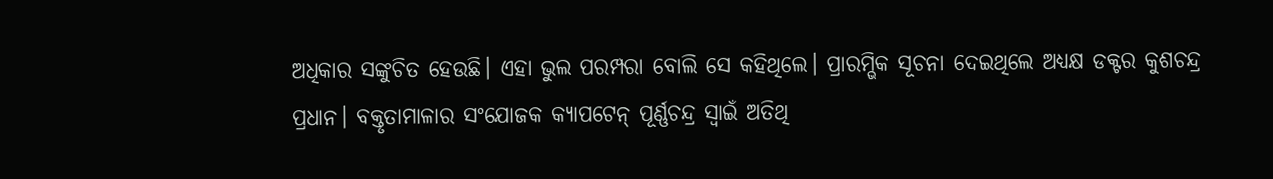ଅଧିକାର ସଙ୍କୁଚିତ ହେଉଛି। ଏହା ଭୁଲ ପରମ୍ପରା ବୋଲି ସେ କହିଥିଲେ। ପ୍ରାରମ୍ଭିକ ସୂଚନା ଦେଇଥିଲେ ଅଧ୍ୟକ୍ଷ ଡକ୍ଟର କୁଶଚନ୍ଦ୍ର ପ୍ରଧାନ। ବକ୍ତୃତାମାଳାର ସଂଯୋଜକ କ୍ୟାପଟେନ୍ ପୂର୍ଣ୍ଣଚନ୍ଦ୍ର ସ୍ବାଇଁ ଅତିଥି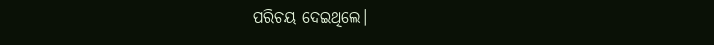ପରିଚୟ ଦେଇଥିଲେ।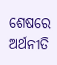ଶେଷରେ ଅର୍ଥନୀତି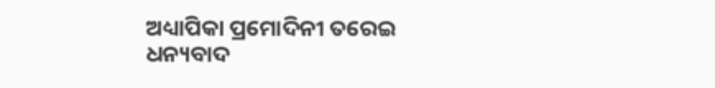ଅଧ୍ୟାପିକା ପ୍ରମୋଦିନୀ ତରେଇ ଧନ୍ୟବାଦ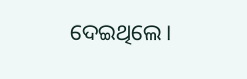ଦେଇଥିଲେ।